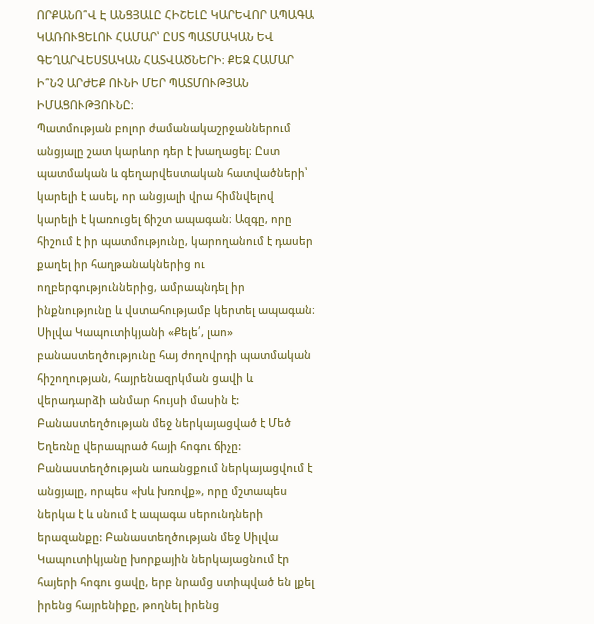ՈՐՔԱՆՈ՞Վ Է ԱՆՑՅԱԼԸ ՀԻՇԵԼԸ ԿԱՐԵՎՈՐ ԱՊԱԳԱ ԿԱՌՈՒՑԵԼՈՒ ՀԱՄԱՐ՝ ԸՍՏ ՊԱՏՄԱԿԱՆ ԵՎ ԳԵՂԱՐՎԵՍՏԱԿԱՆ ՀԱՏՎԱԾՆԵՐԻ։ ՔԵԶ ՀԱՄԱՐ Ի՞ՆՉ ԱՐԺԵՔ ՈՒՆԻ ՄԵՐ ՊԱՏՄՈՒԹՅԱՆ ԻՄԱՑՈՒԹՅՈՒՆԸ։
Պատմության բոլոր ժամանակաշրջաններում անցյալը շատ կարևոր դեր է խաղացել։ Ըստ պատմական և գեղարվեստական հատվածների՝ կարելի է ասել, որ անցյալի վրա հիմնվելով կարելի է կառուցել ճիշտ ապագան։ Ազգը, որը հիշում է իր պատմությունը, կարողանում է դասեր քաղել իր հաղթանակներից ու ողբերգություններից, ամրապնդել իր ինքնությունը և վստահությամբ կերտել ապագան։
Սիլվա Կապուտիկյանի «Քելե՛, լաո» բանաստեղծությունը հայ ժողովրդի պատմական հիշողության, հայրենազրկման ցավի և վերադարձի անմար հույսի մասին է: Բանաստեղծության մեջ ներկայացված է Մեծ Եղեռնը վերապրած հայի հոգու ճիչը: Բանաստեղծության առանցքում ներկայացվում է անցյալը, որպես «խև խռովք», որը մշտապես ներկա է և սնում է ապագա սերունդների երազանքը: Բանաստեղծության մեջ Սիլվա Կապուտիկյանը խորքային ներկայացնում էր հայերի հոգու ցավը, երբ նրամց ստիպված են լքել իրենց հայրենիքը, թողնել իրենց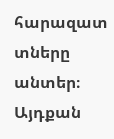հարազատ տները անտեր։ Այդքան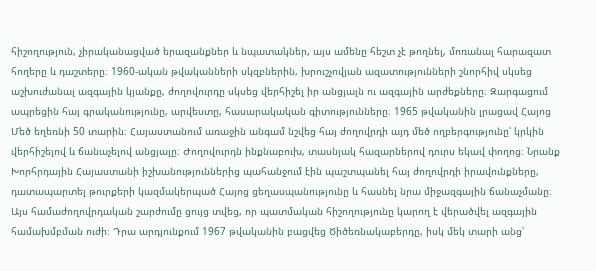հիշողություն, չիրականացված երազանքներ և նպատակներ, այս ամենը հեշտ չէ թողնել, մոռանալ հարազատ հողերը և դաշտերը։ 1960-ական թվականների սկզբներին, խրուշչովյան ազատությունների շնորհիվ սկսեց աշխուժանալ ազգային կյանքը, ժողովուրդը սկսեց վերհիշել իր անցյալն ու ազգային արժեքները։ Զարգացում ապրեցին հայ գրականությունը, արվեստը, հասարակական գիտությունները։ 1965 թվականին լրացավ Հայոց Մեծ եղեռնի 50 տարին։ Հայաստանում առաջին անգամ նշվեց հայ ժողովրդի այդ մեծ ողբերգությունը՝ կրկին վերհիշելով և ճանաչելով անցյալը։ Ժողովուրդն ինքնաբուխ, տասնյակ հազարներով դուրս եկավ փողոց։ Նրանք Խորհրդային Հայաստանի իշխանություններից պահանջում էին պաշտպանել հայ ժողովրդի իրավունքները, դատապարտել թուրքերի կազմակերպած Հայոց ցեղասպանությունը և հասնել նրա միջազգային ճանաչմանը։ Այս համաժողովրդական շարժումը ցույց տվեց, որ պատմական հիշողությունը կարող է վերածվել ազգային համախմբման ուժի։ Դրա արդյունքում 1967 թվականին բացվեց Ծիծեռնակաբերդը, իսկ մեկ տարի անց՝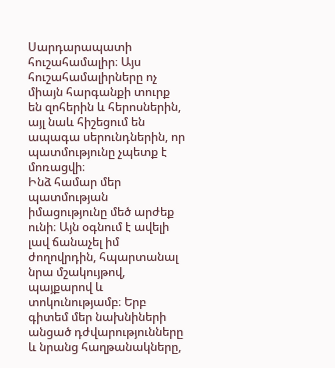Սարդարապատի հուշահամալիր։ Այս հուշահամալիրները ոչ միայն հարգանքի տուրք են զոհերին և հերոսներին, այլ նաև հիշեցում են ապագա սերունդներին, որ պատմությունը չպետք է մոռացվի։
Ինձ համար մեր պատմության իմացությունը մեծ արժեք ունի։ Այն օգնում է ավելի լավ ճանաչել իմ ժողովրդին, հպարտանալ նրա մշակույթով, պայքարով և տոկունությամբ։ Երբ գիտեմ մեր նախնիների անցած դժվարությունները և նրանց հաղթանակները,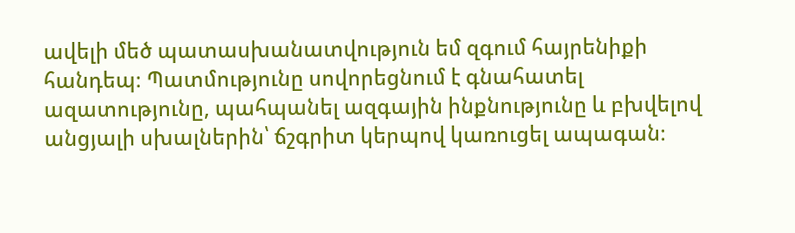ավելի մեծ պատասխանատվություն եմ զգում հայրենիքի հանդեպ։ Պատմությունը սովորեցնում է գնահատել ազատությունը, պահպանել ազգային ինքնությունը և բխվելով անցյալի սխալներին՝ ճշգրիտ կերպով կառուցել ապագան։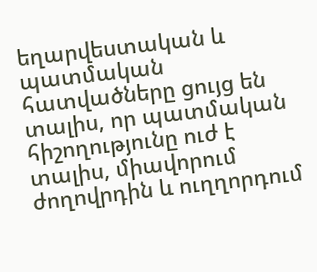եղարվեստական և պատմական հատվածները ցույց են տալիս, որ պատմական հիշողությունը ուժ է տալիս, միավորում ժողովրդին և ուղղորդում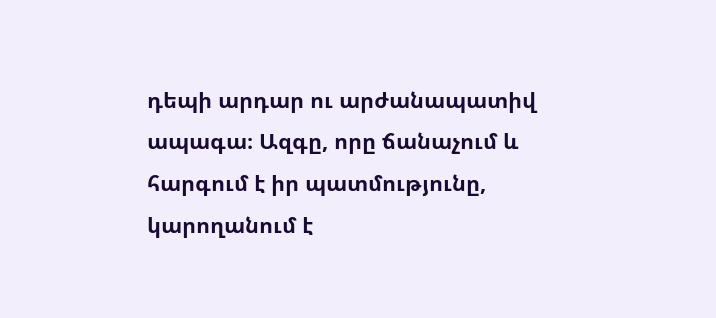դեպի արդար ու արժանապատիվ ապագա։ Ազգը, որը ճանաչում և հարգում է իր պատմությունը, կարողանում է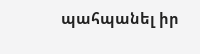պահպանել իր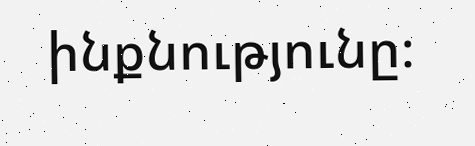ինքնությունը։